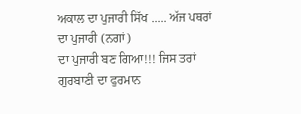ਅਕਾਲ ਦਾ ਪੁਜਾਰੀ ਸਿੱਖ ..... ਅੱਜ ਪਥਰਾਂ ਦਾ ਪੁਜਾਰੀ (ਨਗਾਂ)
ਦਾ ਪੁਜਾਰੀ ਬਣ ਗਿਆ!!! ਜਿਸ ਤਰਾਂ ਗੁਰਬਾਣੀ ਦਾ ਫੁਰਮਾਨ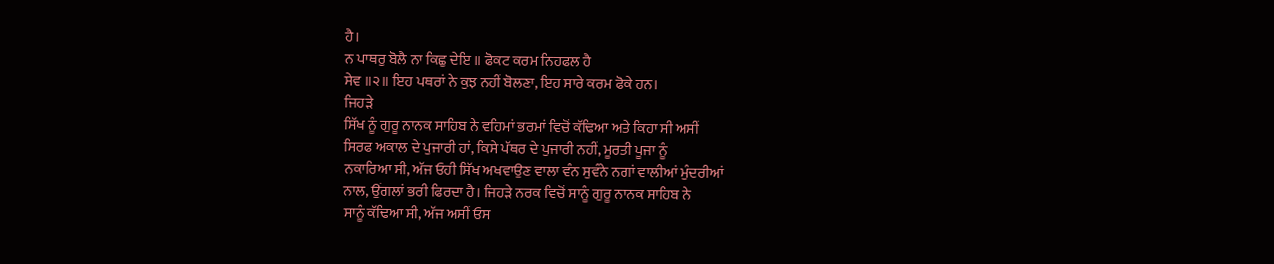ਹੈ।
ਨ ਪਾਥਰੁ ਬੋਲੈ ਨਾ ਕਿਛੁ ਦੇਇ ॥ ਫੋਕਟ ਕਰਮ ਨਿਹਫਲ ਹੈ
ਸੇਵ ॥੨॥ ਇਹ ਪਥਰਾਂ ਨੇ ਕੁਝ ਨਹੀਂ ਬੋਲਣਾ, ਇਹ ਸਾਰੇ ਕਰਮ ਫੋਕੇ ਹਨ।
ਜਿਹੜੇ
ਸਿੱਖ ਨੂੰ ਗੁਰੂ ਨਾਨਕ ਸਾਹਿਬ ਨੇ ਵਹਿਮਾਂ ਭਰਮਾਂ ਵਿਚੋਂ ਕੱਢਿਆ ਅਤੇ ਕਿਹਾ ਸੀ ਅਸੀਂ
ਸਿਰਫ ਅਕਾਲ ਦੇ ਪੁਜਾਰੀ ਹਾਂ, ਕਿਸੇ ਪੱਥਰ ਦੇ ਪੁਜਾਰੀ ਨਹੀਂ, ਮੂਰਤੀ ਪੂਜਾ ਨੂੰ
ਨਕਾਰਿਆ ਸੀ, ਅੱਜ ਓਹੀ ਸਿੱਖ ਅਖਵਾਉਣ ਵਾਲਾ ਵੰਨ ਸੁਵੰਨੇ ਨਗਾਂ ਵਾਲੀਆਂ ਮੁੰਦਰੀਆਂ
ਨਾਲ, ਉਂਗਲਾਂ ਭਰੀ ਫਿਰਦਾ ਹੈ। ਜਿਹੜੇ ਨਰਕ ਵਿਚੋਂ ਸਾਨੂੰ ਗੁਰੂ ਨਾਨਕ ਸਾਹਿਬ ਨੇ
ਸਾਨੂੰ ਕੱਢਿਆ ਸੀ, ਅੱਜ ਅਸੀਂ ਓਸ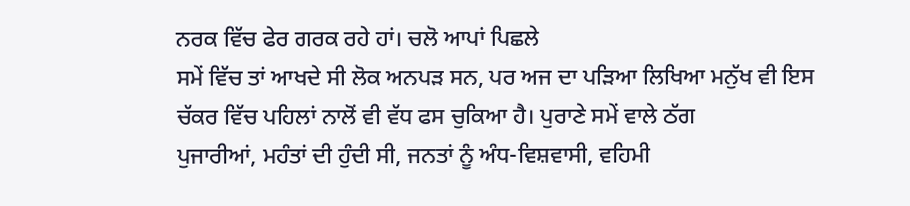ਨਰਕ ਵਿੱਚ ਫੇਰ ਗਰਕ ਰਹੇ ਹਾਂ। ਚਲੋ ਆਪਾਂ ਪਿਛਲੇ
ਸਮੇਂ ਵਿੱਚ ਤਾਂ ਆਖਦੇ ਸੀ ਲੋਕ ਅਨਪੜ ਸਨ, ਪਰ ਅਜ ਦਾ ਪੜਿਆ ਲਿਖਿਆ ਮਨੁੱਖ ਵੀ ਇਸ
ਚੱਕਰ ਵਿੱਚ ਪਹਿਲਾਂ ਨਾਲੋਂ ਵੀ ਵੱਧ ਫਸ ਚੁਕਿਆ ਹੈ। ਪੁਰਾਣੇ ਸਮੇਂ ਵਾਲੇ ਠੱਗ
ਪੁਜਾਰੀਆਂ, ਮਹੰਤਾਂ ਦੀ ਹੁੰਦੀ ਸੀ, ਜਨਤਾਂ ਨੂੰ ਅੰਧ-ਵਿਸ਼ਵਾਸੀ, ਵਹਿਮੀ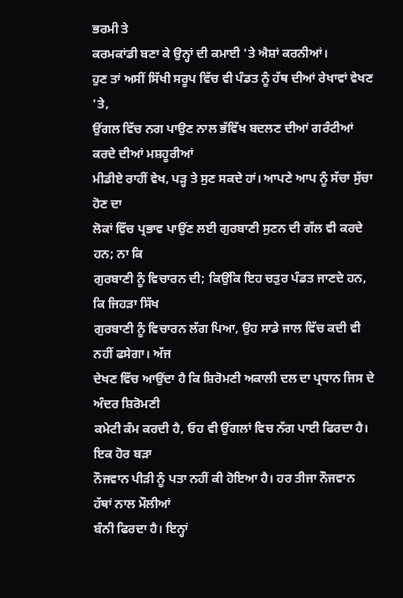ਭਰਮੀ ਤੇ
ਕਰਮਕਾਂਡੀ ਬਣਾ ਕੇ ਉਨ੍ਹਾਂ ਦੀ ਕਮਾਈ 'ਤੇ ਐਸ਼ਾਂ ਕਰਨੀਆਂ।
ਹੁਣ ਤਾਂ ਅਸੀਂ ਸਿੱਖੀ ਸਰੂਪ ਵਿੱਚ ਵੀ ਪੰਡਤ ਨੂੰ ਹੱਥ ਦੀਆਂ ਰੇਖਾਵਾਂ ਵੇਖਣ 'ਤੇ,
ਉਂਗਲ ਵਿੱਚ ਨਗ ਪਾਉਣ ਨਾਲ ਭੱਵਿੱਖ ਬਦਲਣ ਦੀਆਂ ਗਰੰਟੀਆਂ ਕਰਦੇ ਦੀਆਂ ਮਸ਼ਹੂਰੀਆਂ
ਮੀਡੀਏ ਰਾਹੀਂ ਵੇਖ, ਪੜ੍ਹ ਤੇ ਸੁਣ ਸਕਦੇ ਹਾਂ। ਆਪਣੇ ਆਪ ਨੂੰ ਸੱਚਾ ਸੁੱਚਾ ਹੋਣ ਦਾ
ਲੋਕਾਂ ਵਿੱਚ ਪ੍ਰਭਾਵ ਪਾਉਂਣ ਲਈ ਗੁਰਬਾਣੀ ਸੁਣਨ ਦੀ ਗੱਲ ਵੀ ਕਰਦੇ ਹਨ; ਨਾ ਕਿ
ਗੁਰਬਾਣੀ ਨੂੰ ਵਿਚਾਰਨ ਦੀ; ਕਿਉਂਕਿ ਇਹ ਚਤੁਰ ਪੰਡਤ ਜਾਣਦੇ ਹਨ, ਕਿ ਜਿਹੜਾ ਸਿੱਖ
ਗੁਰਬਾਣੀ ਨੂੰ ਵਿਚਾਰਨ ਲੱਗ ਪਿਆ, ਉਹ ਸਾਡੇ ਜਾਲ ਵਿੱਚ ਕਦੀ ਵੀ ਨਹੀਂ ਫਸੇਗਾ। ਅੱਜ
ਦੇਖਣ ਵਿੱਚ ਆਉਂਦਾ ਹੈ ਕਿ ਸ਼ਿਰੋਮਣੀ ਅਕਾਲੀ ਦਲ ਦਾ ਪ੍ਰਧਾਨ ਜਿਸ ਦੇ ਅੰਦਰ ਸ਼ਿਰੋਮਣੀ
ਕਮੇਟੀ ਕੰਮ ਕਰਦੀ ਹੈ, ਓਹ ਵੀ ਉਂਗਲਾਂ ਵਿਚ ਨੱਗ ਪਾਈ ਫਿਰਦਾ ਹੈ। ਇਕ ਹੋਰ ਬੜਾ
ਨੌਜਵਾਨ ਪੀੜੀ ਨੂੰ ਪਤਾ ਨਹੀਂ ਕੀ ਹੋਇਆ ਹੈ। ਹਰ ਤੀਜਾ ਨੌਜਵਾਨ ਹੱਥਾਂ ਨਾਲ ਮੌਲੀਆਂ
ਬੰਨੀ ਫਿਰਦਾ ਹੈ। ਇਨ੍ਹਾਂ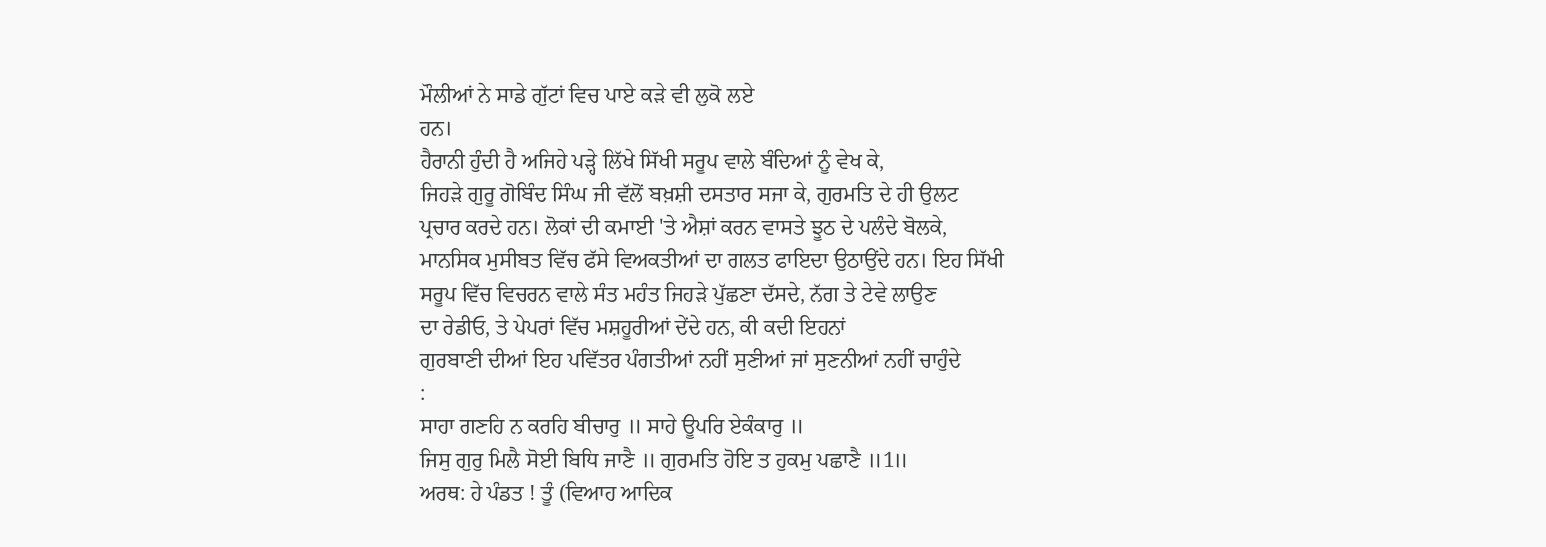ਮੌਲੀਆਂ ਨੇ ਸਾਡੇ ਗੁੱਟਾਂ ਵਿਚ ਪਾਏ ਕੜੇ ਵੀ ਲੁਕੋ ਲਏ
ਹਨ।
ਹੈਰਾਨੀ ਹੁੰਦੀ ਹੈ ਅਜਿਹੇ ਪੜ੍ਹੇ ਲਿੱਖੇ ਸਿੱਖੀ ਸਰੂਪ ਵਾਲੇ ਬੰਦਿਆਂ ਨੂੰ ਵੇਖ ਕੇ,
ਜਿਹੜੇ ਗੁਰੂ ਗੋਬਿੰਦ ਸਿੰਘ ਜੀ ਵੱਲੋਂ ਬਖ਼ਸ਼ੀ ਦਸਤਾਰ ਸਜਾ ਕੇ, ਗੁਰਮਤਿ ਦੇ ਹੀ ਉਲਟ
ਪ੍ਰਚਾਰ ਕਰਦੇ ਹਨ। ਲੋਕਾਂ ਦੀ ਕਮਾਈ 'ਤੇ ਐਸ਼ਾਂ ਕਰਨ ਵਾਸਤੇ ਝੂਠ ਦੇ ਪਲੰਦੇ ਬੋਲਕੇ,
ਮਾਨਸਿਕ ਮੁਸੀਬਤ ਵਿੱਚ ਫੱਸੇ ਵਿਅਕਤੀਆਂ ਦਾ ਗਲਤ ਫਾਇਦਾ ਉਠਾਉਂਦੇ ਹਨ। ਇਹ ਸਿੱਖੀ
ਸਰੂਪ ਵਿੱਚ ਵਿਚਰਨ ਵਾਲੇ ਸੰਤ ਮਹੰਤ ਜਿਹੜੇ ਪੁੱਛਣਾ ਦੱਸਦੇ, ਨੱਗ ਤੇ ਟੇਵੇ ਲਾਉਣ
ਦਾ ਰੇਡੀਓ, ਤੇ ਪੇਪਰਾਂ ਵਿੱਚ ਮਸ਼ਹੂਰੀਆਂ ਦੇਂਦੇ ਹਨ, ਕੀ ਕਦੀ ਇਹਨਾਂ
ਗੁਰਬਾਣੀ ਦੀਆਂ ਇਹ ਪਵਿੱਤਰ ਪੰਗਤੀਆਂ ਨਹੀਂ ਸੁਣੀਆਂ ਜਾਂ ਸੁਣਨੀਆਂ ਨਹੀਂ ਚਾਹੁੰਦੇ
:
ਸਾਹਾ ਗਣਹਿ ਨ ਕਰਹਿ ਬੀਚਾਰੁ ॥ ਸਾਹੇ ਊਪਰਿ ਏਕੰਕਾਰੁ ॥
ਜਿਸੁ ਗੁਰੁ ਮਿਲੈ ਸੋਈ ਬਿਧਿ ਜਾਣੈ ॥ ਗੁਰਮਤਿ ਹੋਇ ਤ ਹੁਕਮੁ ਪਛਾਣੈ ॥1॥
ਅਰਥ: ਹੇ ਪੰਡਤ ! ਤੂੰ (ਵਿਆਹ ਆਦਿਕ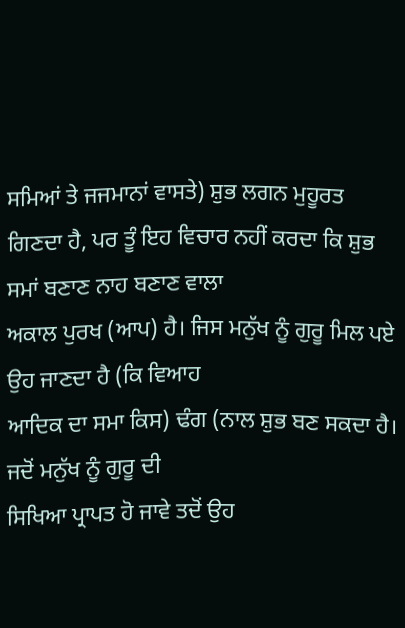ਸਮਿਆਂ ਤੇ ਜਜਮਾਨਾਂ ਵਾਸਤੇ) ਸ਼ੁਭ ਲਗਨ ਮੁਹੂਰਤ
ਗਿਣਦਾ ਹੈ, ਪਰ ਤੂੰ ਇਹ ਵਿਚਾਰ ਨਹੀਂ ਕਰਦਾ ਕਿ ਸ਼ੁਭ ਸਮਾਂ ਬਣਾਣ ਨਾਹ ਬਣਾਣ ਵਾਲਾ
ਅਕਾਲ ਪੁਰਖ (ਆਪ) ਹੈ। ਜਿਸ ਮਨੁੱਖ ਨੂੰ ਗੁਰੂ ਮਿਲ ਪਏ ਉਹ ਜਾਣਦਾ ਹੈ (ਕਿ ਵਿਆਹ
ਆਦਿਕ ਦਾ ਸਮਾ ਕਿਸ) ਢੰਗ (ਨਾਲ ਸ਼ੁਭ ਬਣ ਸਕਦਾ ਹੈ। ਜਦੋਂ ਮਨੁੱਖ ਨੂੰ ਗੁਰੂ ਦੀ
ਸਿਖਿਆ ਪ੍ਰਾਪਤ ਹੋ ਜਾਵੇ ਤਦੋਂ ਉਹ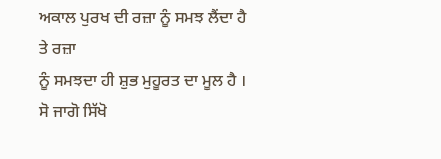ਅਕਾਲ ਪੁਰਖ ਦੀ ਰਜ਼ਾ ਨੂੰ ਸਮਝ ਲੈਂਦਾ ਹੈ ਤੇ ਰਜ਼ਾ
ਨੂੰ ਸਮਝਦਾ ਹੀ ਸ਼ੁਭ ਮੁਹੂਰਤ ਦਾ ਮੂਲ ਹੈ । ਸੋ ਜਾਗੋ ਸਿੱਖੋ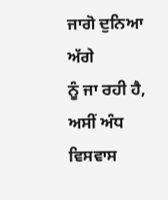ਜਾਗੋ ਦੁਨਿਆ ਅੱਗੇ
ਨੂੰ ਜਾ ਰਹੀ ਹੈ, ਅਸੀਂ ਅੰਧ ਵਿਸਵਾਸ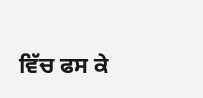ਵਿੱਚ ਫਸ ਕੇ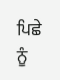ਪਿਛੇ ਨੂੰ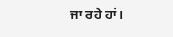ਜਾ ਰਹੇ ਹਾਂ।